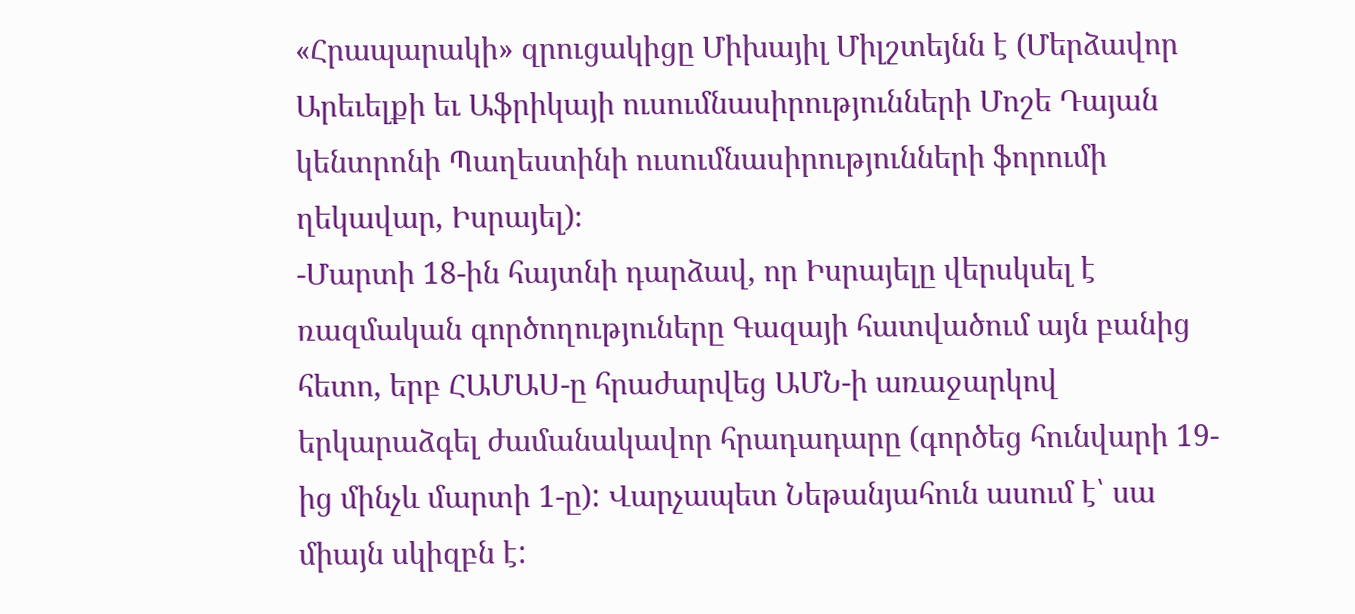«Հրապարակի» զրուցակիցը Միխայիլ Միլշտեյնն է (Մերձավոր Արեւելքի եւ Աֆրիկայի ուսումնասիրությունների Մոշե Դայան կենտրոնի Պաղեստինի ուսումնասիրությունների ֆորումի ղեկավար, Իսրայել)։
-Մարտի 18-ին հայտնի դարձավ, որ Իսրայելը վերսկսել է ռազմական գործողություները Գազայի հատվածում այն բանից հետո, երբ ՀԱՄԱՍ-ը հրաժարվեց ԱՄՆ-ի առաջարկով երկարաձգել ժամանակավոր հրադադարը (գործեց հունվարի 19-ից մինչև մարտի 1-ը): Վարչապետ Նեթանյահուն ասում է՝ սա միայն սկիզբն է: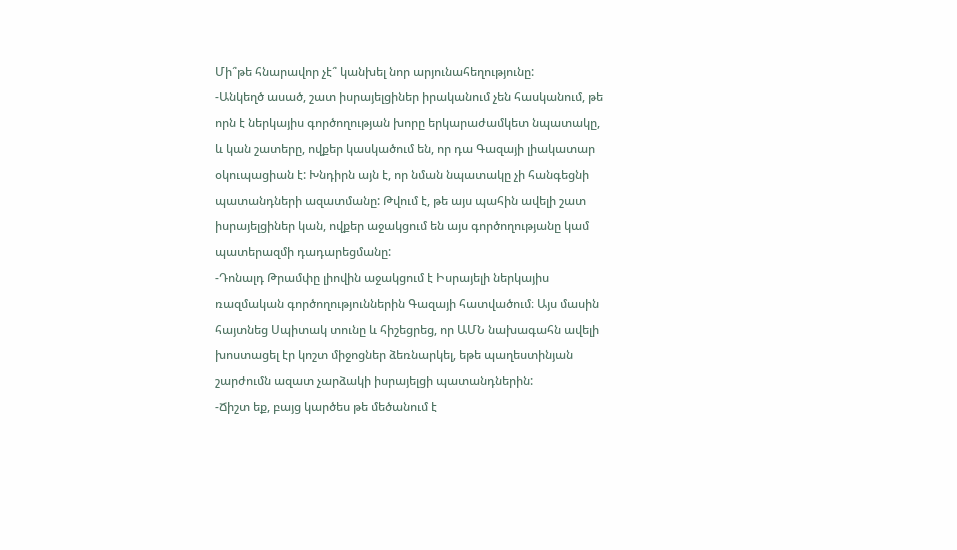Մի՞թե հնարավոր չէ՞ կանխել նոր արյունահեղությունը:
-Անկեղծ ասած, շատ իսրայելցիներ իրականում չեն հասկանում, թե որն է ներկայիս գործողության խորը երկարաժամկետ նպատակը, և կան շատերը, ովքեր կասկածում են, որ դա Գազայի լիակատար օկուպացիան է: Խնդիրն այն է, որ նման նպատակը չի հանգեցնի պատանդների ազատմանը: Թվում է, թե այս պահին ավելի շատ իսրայելցիներ կան, ովքեր աջակցում են այս գործողությանը կամ պատերազմի դադարեցմանը:
-Դոնալդ Թրամփը լիովին աջակցում է Իսրայելի ներկայիս ռազմական գործողություններին Գազայի հատվածում։ Այս մասին հայտնեց Սպիտակ տունը և հիշեցրեց, որ ԱՄՆ նախագահն ավելի խոստացել էր կոշտ միջոցներ ձեռնարկել, եթե պաղեստինյան շարժումն ազատ չարձակի իսրայելցի պատանդներին:
-Ճիշտ եք, բայց կարծես թե մեծանում է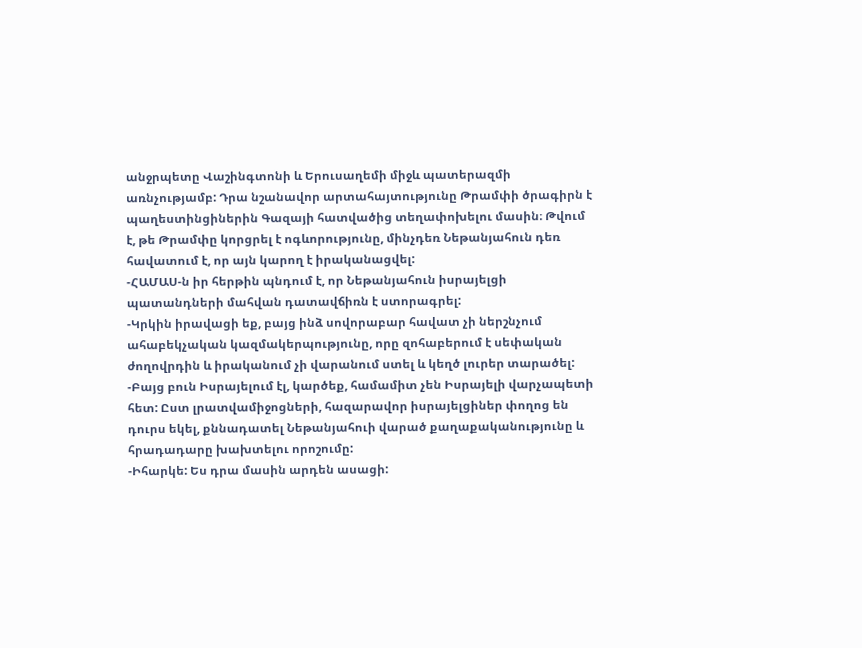անջրպետը Վաշինգտոնի և Երուսաղեմի միջև պատերազմի առնչությամբ: Դրա նշանավոր արտահայտությունը Թրամփի ծրագիրն է պաղեստինցիներին Գազայի հատվածից տեղափոխելու մասին։ Թվում է, թե Թրամփը կորցրել է ոգևորությունը, մինչդեռ Նեթանյահուն դեռ հավատում է, որ այն կարող է իրականացվել:
-ՀԱՄԱՍ-ն իր հերթին պնդում է, որ Նեթանյահուն իսրայելցի պատանդների մահվան դատավճիռն է ստորագրել:
-Կրկին իրավացի եք, բայց ինձ սովորաբար հավատ չի ներշնչում ահաբեկչական կազմակերպությունը, որը զոհաբերում է սեփական ժողովրդին և իրականում չի վարանում ստել և կեղծ լուրեր տարածել:
-Բայց բուն Իսրայելում էլ, կարծեք, համամիտ չեն Իսրայելի վարչապետի հետ: Ըստ լրատվամիջոցների, հազարավոր իսրայելցիներ փողոց են դուրս եկել, քննադատել Նեթանյահուի վարած քաղաքականությունը և հրադադարը խախտելու որոշումը:
-Իհարկե: Ես դրա մասին արդեն ասացի: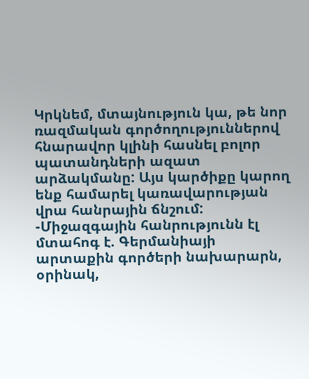Կրկնեմ, մտայնություն կա, թե նոր ռազմական գործողություններով հնարավոր կլինի հասնել բոլոր պատանդների ազատ արձակմանը: Այս կարծիքը կարող ենք համարել կառավարության վրա հանրային ճնշում:
-Միջազգային հանրությունն էլ մտահոգ է. Գերմանիայի արտաքին գործերի նախարարն, օրինակ,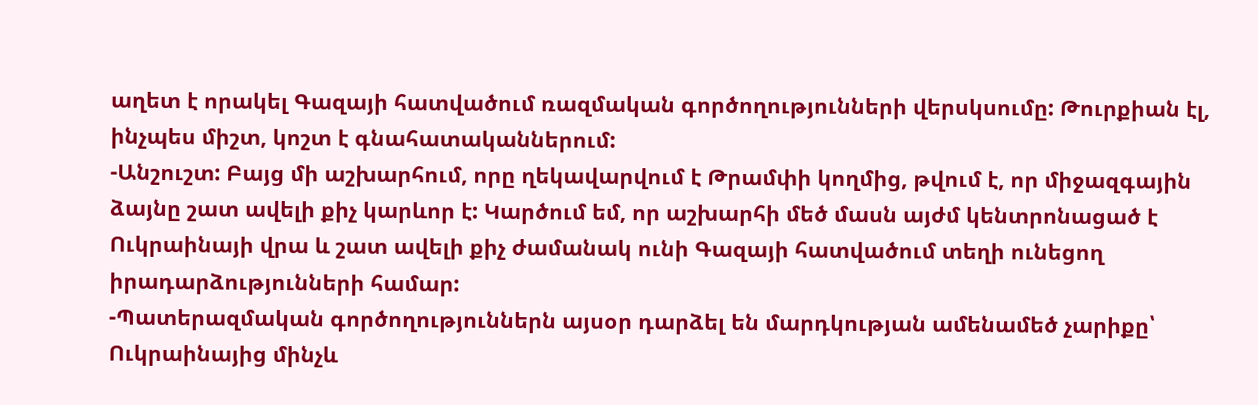աղետ է որակել Գազայի հատվածում ռազմական գործողությունների վերսկսումը: Թուրքիան էլ, ինչպես միշտ, կոշտ է գնահատականներում:
-Անշուշտ: Բայց մի աշխարհում, որը ղեկավարվում է Թրամփի կողմից, թվում է, որ միջազգային ձայնը շատ ավելի քիչ կարևոր է: Կարծում եմ, որ աշխարհի մեծ մասն այժմ կենտրոնացած է Ուկրաինայի վրա և շատ ավելի քիչ ժամանակ ունի Գազայի հատվածում տեղի ունեցող իրադարձությունների համար:
-Պատերազմական գործողություններն այսօր դարձել են մարդկության ամենամեծ չարիքը՝ Ուկրաինայից մինչև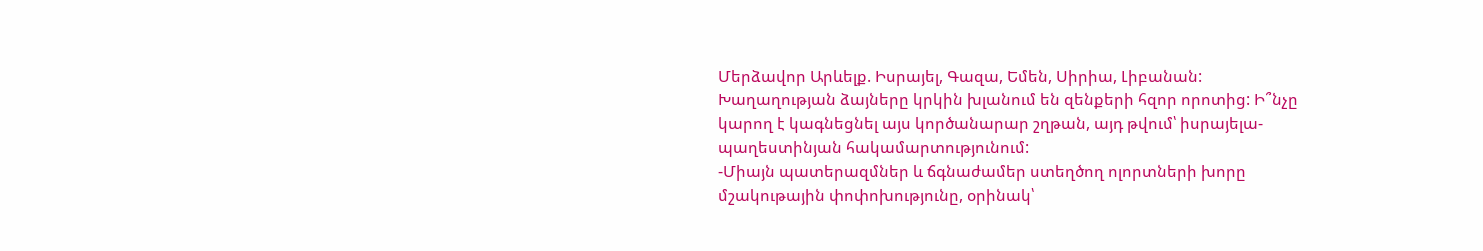Մերձավոր Արևելք. Իսրայել, Գազա, Եմեն, Սիրիա, Լիբանան: Խաղաղության ձայները կրկին խլանում են զենքերի հզոր որոտից: Ի՞նչը կարող է կագնեցնել այս կործանարար շղթան, այդ թվում՝ իսրայելա-պաղեստինյան հակամարտությունում:
-Միայն պատերազմներ և ճգնաժամեր ստեղծող ոլորտների խորը մշակութային փոփոխությունը, օրինակ՝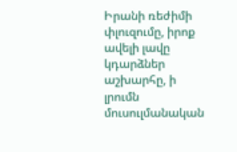Իրանի ռեժիմի փլուզումը, իրոք ավելի լավը կդարձներ աշխարհը, ի լրումն մուսուլմանական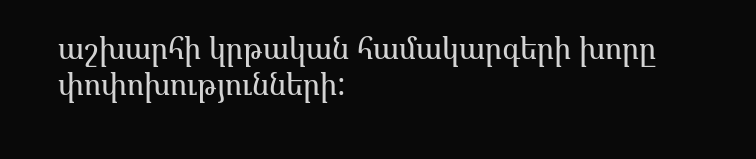աշխարհի կրթական համակարգերի խորը փոփոխությունների: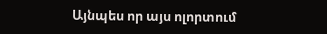Այնպես որ այս ոլորտում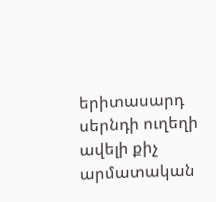երիտասարդ սերնդի ուղեղի ավելի քիչ արմատական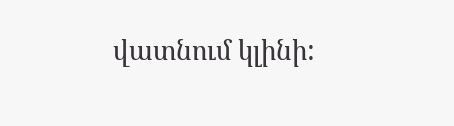վատնում կլինի: